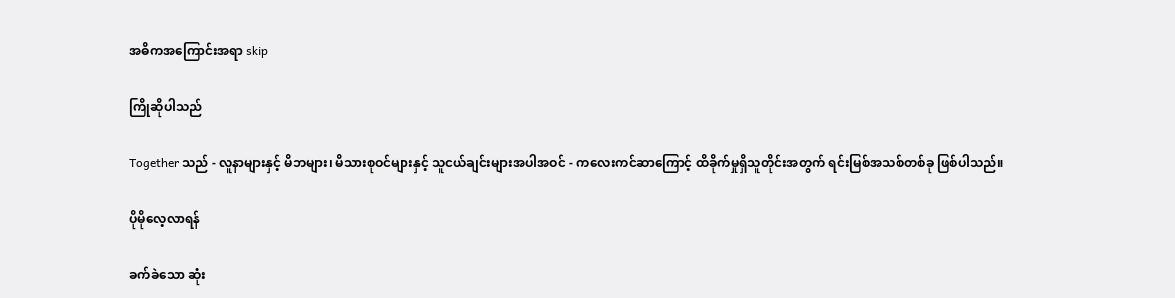အဓိကအကြောင်းအရာ skip

ကြိုဆိုပါသည်

Together သည် - လူနာများနှင့် မိဘများ၊ မိသားစုဝင်များနှင့် သူငယ်ချင်းများအပါအဝင် - ကလေးကင်ဆာကြောင့် ထိခိုက်မှုရှိသူတိုင်းအတွက် ရင်းမြစ်အသစ်တစ်ခု ဖြစ်ပါသည်။

ပိုမိုလေ့လာရန်

ခက်ခဲသော ဆုံး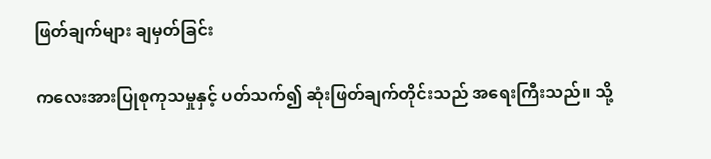ဖြတ်ချက်များ ချမှတ်ခြင်း

ကလေးအားပြုစုကုသမှုနှင့် ပတ်သက်၍ ဆုံးဖြတ်ချက်တိုင်းသည် အရေးကြီးသည်။ သို့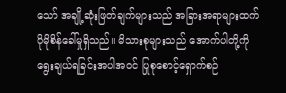သော် အချို့ဆုံးဖြတ်ချက်များသည် အခြားအရာများထက် ပိုမိုစိန်ခေါ်မှုရှိသည်။ မိသားစုများသည် အောက်ပါတို့ကို ရွေးချယ်ရခြင်းအပါအဝင် ပြုစုစောင့်ရှောက်စဉ်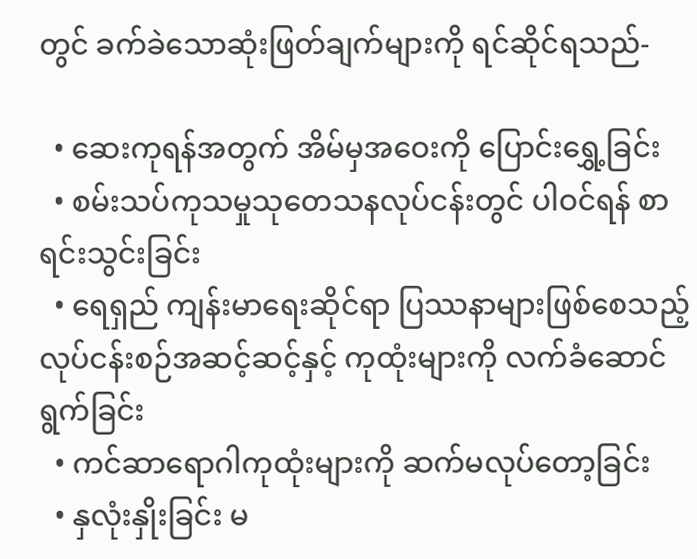တွင် ခက်ခဲသောဆုံးဖြတ်ချက်များကို ရင်ဆိုင်ရသည်-

  • ဆေးကုရန်အတွက် အိမ်မှအဝေးကို ပြောင်းရွှေ့ခြင်း
  • စမ်းသပ်ကုသမှုသုတေသနလုပ်ငန်းတွင် ပါဝင်ရန် စာရင်းသွင်းခြင်း
  • ရေရှည် ကျန်းမာရေးဆိုင်ရာ ပြဿနာများဖြစ်စေသည့် လုပ်ငန်းစဉ်အဆင့်ဆင့်နှင့် ကုထုံးများကို လက်ခံဆောင်ရွက်ခြင်း
  • ကင်ဆာရောဂါကုထုံးများကို ဆက်မလုပ်တော့ခြင်း
  • နှလုံးနှိုးခြင်း မ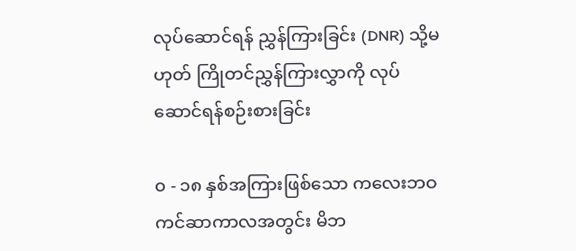လုပ်ဆောင်ရန် ညွှန်ကြားခြင်း (DNR) သို့မဟုတ် ကြိုတင်ညွှန်ကြားလွှာကို လုပ်ဆောင်ရန်စဉ်းစားခြင်း

၀ - ၁၈ နှစ်အကြားဖြစ်သော ကလေးဘဝ ကင်ဆာကာလအတွင်း မိဘ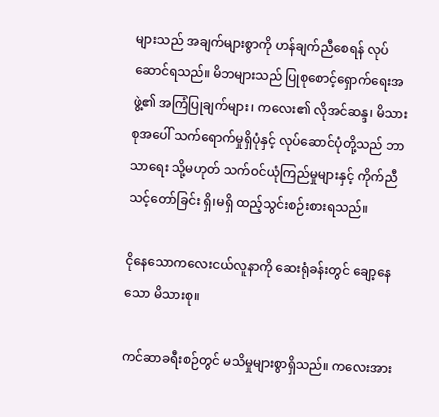များသည် အချက်များစွာကို ဟန်ချက်ညီစေရန် လုပ်ဆောင်ရသည်။ မိဘများသည် ပြုစုစောင့်ရှောက်ရေးအဖွဲ့၏ အကြံပြုချက်များ၊ ကလေး၏ လိုအင်ဆန္ဒ၊ မိသားစုအပေါ် သက်ရောက်မှုရှိပုံနှင့် လုပ်ဆောင်ပုံတို့သည် ဘာသာရေး သို့မဟုတ် သက်ဝင်ယုံကြည်မှုများနှင့် ကိုက်ညီသင့်တော်ခြင်း ရှိ၊မရှိ ထည့်သွင်းစဉ်းစားရသည်။

ငိုနေသောကလေးငယ်လူနာကို ဆေးရုံခန်းတွင် ချော့နေသော မိသားစု။

ကင်ဆာခရီးစဉ်တွင် မသိမှုများစွာရှိသည်။ ကလေးအား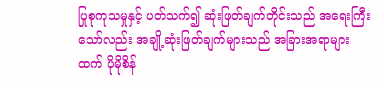ပြုစုကုသမှုနှင့် ပတ်သက်၍ ဆုံးဖြတ်ချက်တိုင်းသည် အရေးကြီးသော်လည်း အချို့ဆုံးဖြတ်ချက်များသည် အခြားအရာများထက် ပိုမိုစိန်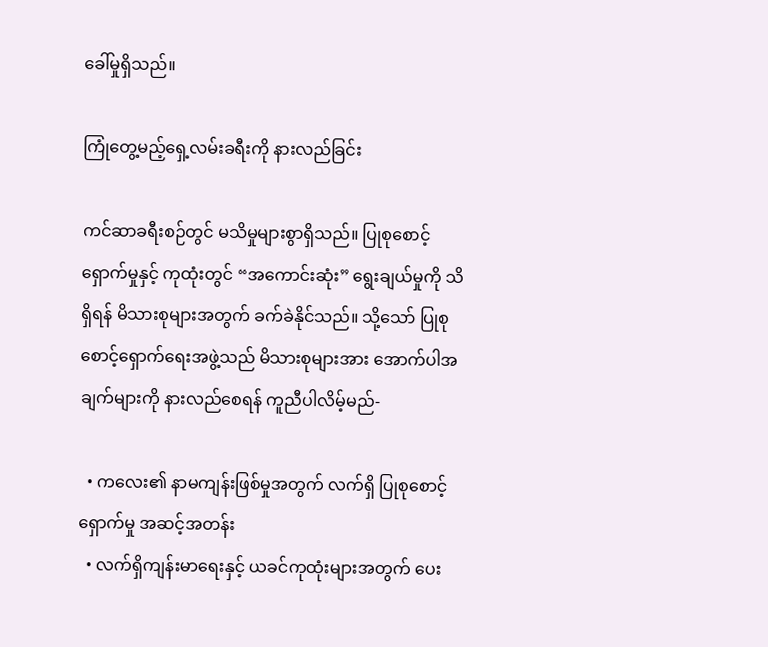ခေါ်မှုရှိသည်။

ကြုံတွေ့မည့်ရှေ့လမ်းခရီးကို နားလည်ခြင်း

ကင်ဆာခရီးစဉ်တွင် မသိမှုများစွာရှိသည်။ ပြုစုစောင့်ရှောက်မှုနှင့် ကုထုံးတွင် “အကောင်းဆုံး” ရွေးချယ်မှုကို သိရှိရန် မိသားစုများအတွက် ခက်ခဲနိုင်သည်။ သို့သော် ပြုစုစောင့်ရှောက်ရေးအဖွဲ့သည် မိသားစုများအား အောက်ပါအချက်များကို နားလည်စေရန် ကူညီပါလိမ့်မည်-

  • ကလေး၏ နာမကျန်းဖြစ်မှုအတွက် လက်ရှိ ပြုစုစောင့်ရှောက်မှု အဆင့်အတန်း
  • လက်ရှိကျန်းမာရေးနှင့် ယခင်ကုထုံးများအတွက် ပေး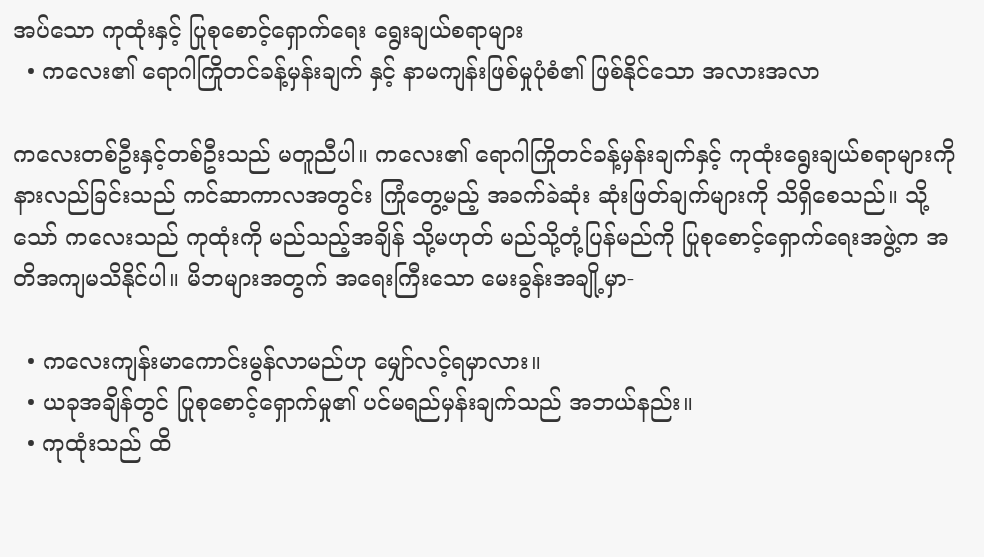အပ်သော ကုထုံးနှင့် ပြုစုစောင့်ရှောက်ရေး ရွေးချယ်စရာများ
  • ကလေး၏ ရောဂါကြိုတင်ခန့်မှန်းချက် နှင့် နာမကျန်းဖြစ်မှုပုံစံ၏ ဖြစ်နိုင်သော အလားအလာ

ကလေးတစ်ဦးနှင့်တစ်ဦးသည် မတူညီပါ။ ကလေး၏ ရောဂါကြိုတင်ခန့်မှန်းချက်နှင့် ကုထုံးရွေးချယ်စရာများကို နားလည်ခြင်းသည် ကင်ဆာကာလအတွင်း ကြုံတွေ့မည့် အခက်ခဲဆုံး ဆုံးဖြတ်ချက်များကို သိရှိစေသည်။ သို့သော် ကလေးသည် ကုထုံးကို မည်သည့်အချိန် သို့မဟုတ် မည်သို့တုံ့ပြန်မည်ကို ပြုစုစောင့်ရှောက်ရေးအဖွဲ့က အတိအကျမသိနိုင်ပါ။ မိဘများအတွက် အရေးကြီးသော မေးခွန်းအချို့မှာ-

  • ကလေးကျန်းမာကောင်းမွန်လာမည်ဟု မျှော်လင့်ရမှာလား။
  • ယခုအချိန်တွင် ပြုစုစောင့်ရှောက်မှု၏ ပင်မရည်မှန်းချက်သည် အဘယ်နည်း။
  • ကုထုံးသည် ထိ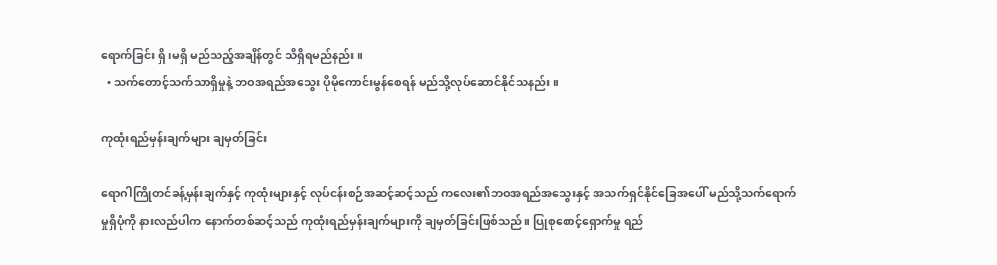ရောက်ခြင်း ရှိ၊မရှိ မည်သည့်အချိန်တွင် သိရှိရမည်နည်း။
  • သက်တောင့်သက်သာရှိမှုနဲ့ ဘဝအရည်အသွေး ပိုမိုကောင်းမွန်စေရန် မည်သို့လုပ်ဆောင်နိုင်သနည်း။

ကုထုံးရည်မှန်းချက်များ ချမှတ်ခြင်း

ရောဂါကြိုတင်ခန့်မှန်းချက်နှင့် ကုထုံးများနှင့် လုပ်ငန်းစဉ်အဆင့်ဆင့်သည် ကလေး၏ဘဝအရည်အသွေးနှင့် အသက်ရှင်နိုင်ခြေအပေါ် မည်သို့သက်ရောက်မှုရှိပုံကို နားလည်ပါက နောက်တစ်ဆင့်သည် ကုထုံးရည်မှန်းချက်များကို ချမှတ်ခြင်းဖြစ်သည်။ ပြုစုစောင့်ရှောက်မှု ရည်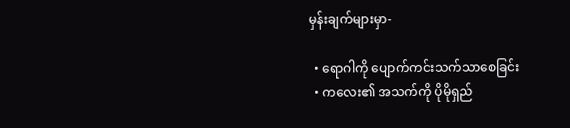မှန်းချက်များမှာ-

  • ရောဂါကို ပျောက်ကင်းသက်သာစေခြင်း
  • ကလေး၏ အသက်ကို ပိုမိုရှည်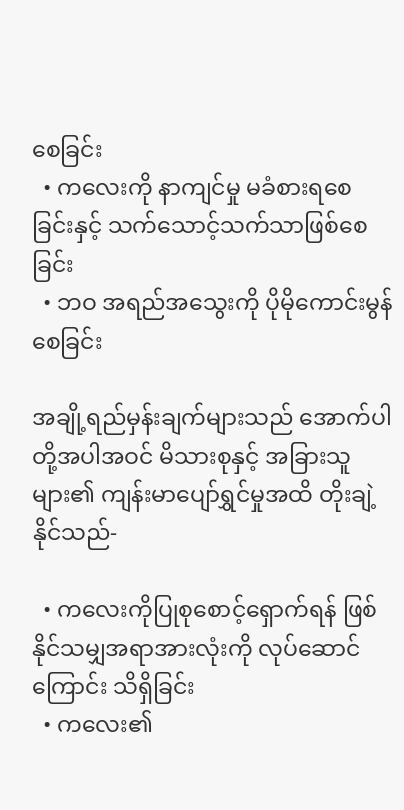စေခြင်း
  • ကလေးကို နာကျင်မှု မခံစားရစေခြင်းနှင့် သက်သောင့်သက်သာဖြစ်စေခြင်း
  • ဘဝ အရည်အသွေးကို ပိုမိုကောင်းမွန်စေခြင်း

အချို့ရည်မှန်းချက်များသည် အောက်ပါတို့အပါအဝင် မိသားစုနှင့် အခြားသူများ၏ ကျန်းမာပျော်ရွှင်မှုအထိ တိုးချဲ့နိုင်သည်-

  • ကလေးကိုပြုစုစောင့်ရှောက်ရန် ဖြစ်နိုင်သမျှအရာအားလုံးကို လုပ်ဆောင်ကြောင်း သိရှိခြင်း
  • ကလေး၏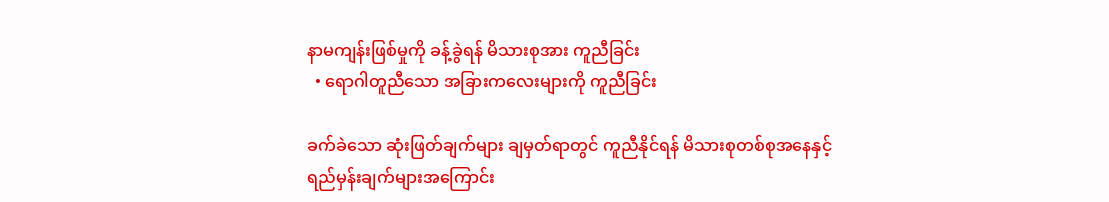နာမကျန်းဖြစ်မှုကို ခန့်ခွဲရန် မိသားစုအား ကူညီခြင်း
  • ရောဂါတူညီသော အခြားကလေးများကို ကူညီခြင်း

ခက်ခဲသော ဆုံးဖြတ်ချက်များ ချမှတ်ရာတွင် ကူညီနိုင်ရန် မိသားစုတစ်စုအနေနှင့် ရည်မှန်းချက်များအကြောင်း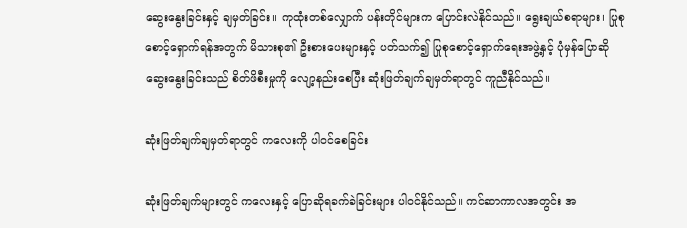ဆွေးနွေးခြင်းနှင့် ချမှတ်ခြင်း။ ကုထုံးတစ်လျှောက် ပန်းတိုင်များက ပြောင်းလဲနိုင်သည်။ ရွေးချယ်စရာများ၊ ပြုစုစောင့်ရှောက်ရန်အတွက် မိသားစု၏ ဦးစားပေးများနှင့် ပတ်သက်၍ ပြုစုစောင့်ရှောက်ရေးအဖွဲ့နှင့် ပုံမှန်ပြောဆိုဆွေးနွေးခြင်းသည် စိတ်ဖိစီးမှုကို လျော့နည်းစေပြီး ဆုံးဖြတ်ချက်ချမှတ်ရာတွင် ကူညီနိုင်သည်။

ဆုံးဖြတ်ချက်ချမှတ်ရာတွင် ကလေးကို ပါဝင်စေခြင်း

ဆုံးဖြတ်ချက်များတွင် ကလေးနှင့် ပြောဆိုရခက်ခဲခြင်းများ ပါဝင်နိုင်သည်။ ကင်ဆာကာလအတွင်း အ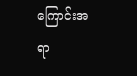ကြောင်းအရာ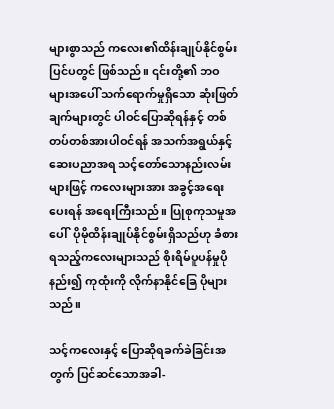များစွာသည် ကလေး၏ထိန်းချုပ်နိုင်စွမ်းပြင်ပတွင် ဖြစ်သည်။ ၎င်းတို့၏ ဘဝများအပေါ် သက်ရောက်မှုရှိသော ဆုံးဖြတ်ချက်များတွင် ပါဝင်ပြောဆိုရန်နှင့် တစ်တပ်တစ်အားပါဝင်ရန် အသက်အရွယ်နှင့် ဆေးပညာအရ သင့်တော်သောနည်းလမ်းများဖြင့် ကလေးများအား အခွင့်အရေးပေးရန် အရေးကြီးသည်။ ပြုစုကုသမှုအပေါ်  ပိုမိုထိန်းချုပ်နိုင်စွမ်းရှိသည်ဟု ခံစားရသည့်ကလေးများသည် စိုးရိမ်ပူပန်မှုပိုနည်း၍ ကုထုံးကို လိုက်နာနိုင်ခြေ ပိုများသည်။

သင့်ကလေးနှင့် ပြောဆိုရခက်ခဲခြင်းအတွက် ပြင်ဆင်သောအခါ-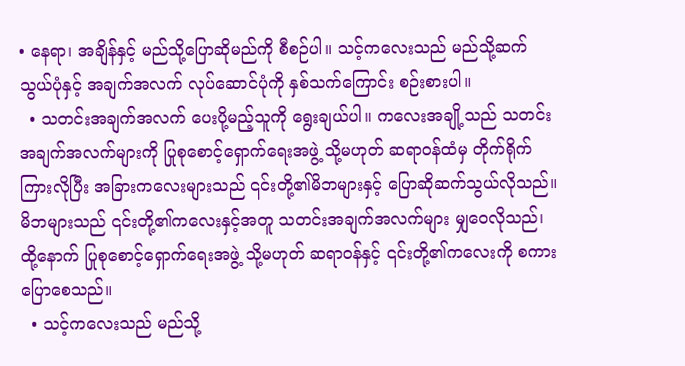• နေရာ၊ အချိန်နှင့် မည်သို့ပြောဆိုမည်ကို စီစဉ်ပါ။ သင့်ကလေးသည် မည်သို့ဆက်သွယ်ပုံနှင့် အချက်အလက် လုပ်ဆောင်ပုံကို နှစ်သက်ကြောင်း စဉ်းစားပါ။
  • သတင်းအချက်အလက် ပေးပို့မည့်သူကို ရွေးချယ်ပါ။ ကလေးအချို့သည် သတင်းအချက်အလက်များကို ပြုစုစောင့်ရှောက်ရေးအဖွဲ့ သို့မဟုတ် ဆရာဝန်ထံမှ တိုက်ရိုက်ကြားလိုပြီး အခြားကလေးများသည် ၎င်းတို့၏မိဘများနှင့် ပြောဆိုဆက်သွယ်လိုသည်။ မိဘများသည် ၎င်းတို့၏ကလေးနှင့်အတူ သတင်းအချက်အလက်များ မျှဝေလိုသည်၊ ထို့နောက် ပြုစုစောင့်ရှောက်ရေးအဖွဲ့ သို့မဟုတ် ဆရာ၀န်နှင့် ၎င်းတို့၏ကလေးကို စကားပြောစေသည်။
  • သင့်ကလေးသည် မည်သို့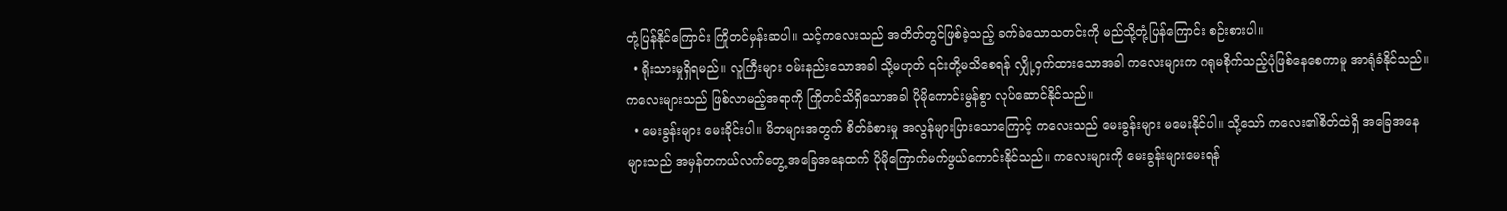တုံ့ပြန်နိုင်ကြောင်း ကြိုတင်မှန်းဆပါ။ သင့်ကလေးသည် အတိတ်တွင်ဖြစ်ခဲ့သည့် ခက်ခဲသောသတင်းကို မည်သို့တုံ့ပြန်ကြောင်း စဉ်းစားပါ။
  • ရိုးသားမှုရှိရမည်။ လူကြီးများ ဝမ်းနည်းသောအခါ သို့မဟုတ် ၎င်းတို့မသိစေရန် လျှို့ဝှက်ထားသောအခါ ကလေးများက ဂရုမစိုက်သည့်ပုံဖြစ်နေစေကာမူ အာရုံခံနိုင်သည်။ ကလေးများသည် ဖြစ်လာမည့်အရာကို ကြိုတင်သိရှိသောအခါ ပိုမိုကောင်းမွန်စွာ လုပ်ဆောင်နိုင်သည်။
  • မေးခွန်းများ မေးခိုင်းပါ။ မိဘများအတွက် စိတ်ခံစားမှု အလွန်များပြားသောကြောင့် ကလေးသည် မေးခွန်းများ မမေးနိုင်ပါ။ သို့သော် ကလေး၏စိတ်ထဲရှိ အခြေအနေများသည် အမှန်တကယ်လက်တွေ့ အခြေအနေထက် ပိုမိုကြောက်မက်ဖွယ်ကောင်းနိုင်သည်။ ကလေးများကို မေးခွန်းများမေးရန်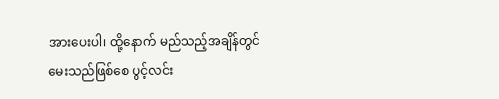အားပေးပါ၊ ထို့နောက် မည်သည့်အချိန်တွင် မေးသည်ဖြစ်စေ ပွင့်လင်း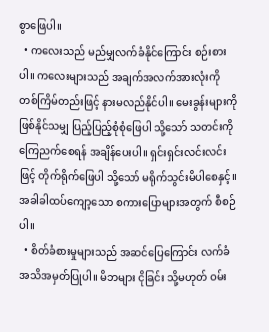စွာဖြေပါ။
  • ကလေးသည် မည်မျှလက်ခံနိုင်ကြောင်း စဉ်းစားပါ။ ကလေးများသည် အချက်အလက်အားလုံးကို တစ်ကြိမ်တည်းဖြင့် နားမလည်နိုင်ပါ။ မေးခွန်းများကို ဖြစ်နိုင်သမျှ ပြည့်ပြည့်စုံစုံဖြေပါ သို့သော် သတင်းကို ကြေညက်စေရန် အချိန်ပေးပါ။ ရှင်းရှင်းလင်းလင်းဖြင့် တိုက်ရိုက်ဖြေပါ သို့သော် မရိုက်သွင်းမိပါစေနှင့်။ အခါခါထပ်ကျော့သော စကားပြောများအတွက် စီစဉ်ပါ။
  • စိတ်ခံစားမှုများသည် အဆင်ပြေကြောင်း လက်ခံအသိအမှတ်ပြုပါ။ မိဘများ ငိုခြင်း သို့မဟုတ် ဝမ်း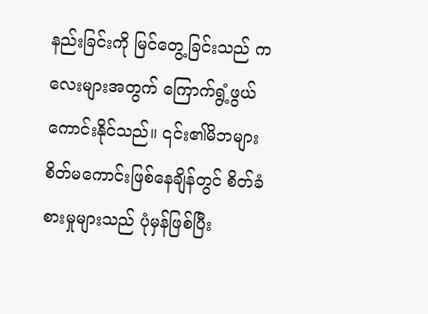နည်းခြင်းကို မြင်တွေ့ခြင်းသည် ကလေးများအတွက် ကြောက်ရွံ့ဖွယ်ကောင်းနိုင်သည်။ ၎င်း၏မိဘများ စိတ်မကောင်းဖြစ်နေချိန်တွင် စိတ်ခံစားမှုများသည် ပုံမှန်ဖြစ်ပြီး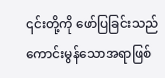၎င်းတို့ကို ဖော်ပြခြင်းသည် ကောင်းမွန်သောအရာဖြစ်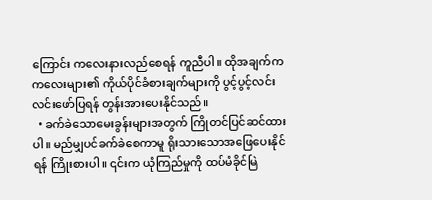ကြောင်း ကလေးနားလည်စေရန် ကူညီပါ။ ထိုအချက်က ကလေးများ၏ ကိုယ်ပိုင်ခံစားချက်များကို ပွင့်ပွင့်လင်းလင်းဖော်ပြရန် တွန်းအားပေးနိုင်သည်။
  • ခက်ခဲသောမေးခွန်းများအတွက် ကြိုတင်ပြင်ဆင်ထားပါ။ မည်မျှပင်ခက်ခဲစေကာမူ ရိုးသားသောအဖြေပေးနိုင်ရန် ကြိုးစားပါ။ ၎င်းက ယုံကြည်မှုကို ထပ်မံခိုင်မြဲ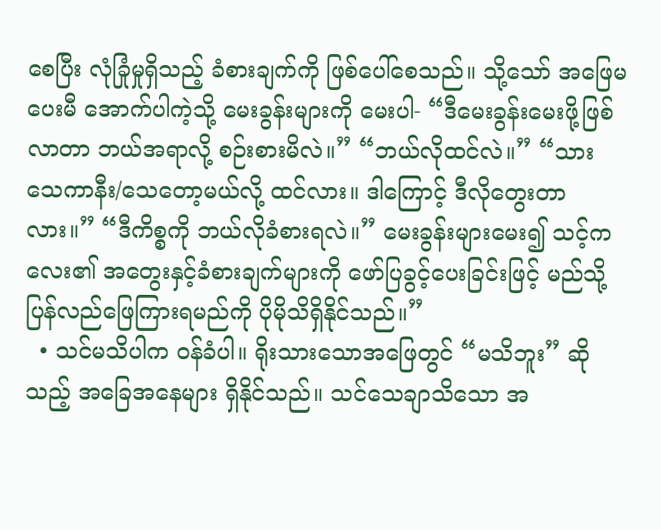စေပြီး လုံခြုံမှုရှိသည့် ခံစားချက်ကို ဖြစ်ပေါ်စေသည်။ သို့သော် အဖြေမပေးမီ အောက်ပါကဲ့သို့ မေးခွန်းများကို မေးပါ- “ဒီမေးခွန်းမေးဖို့ဖြစ်လာတာ ဘယ်အရာလို့ စဉ်းစားမိလဲ။” “ဘယ်လိုထင်လဲ။” “သား သေကာနီး/သေတော့မယ်လို့ ထင်လား။ ဒါကြောင့် ဒီလိုတွေးတာလား။” “ဒီကိစ္စကို ဘယ်လိုခံစားရလဲ။” မေးခွန်းများမေး၍ သင့်ကလေး၏ အတွေးနှင့်ခံစားချက်များကို ဖော်ပြခွင့်ပေးခြင်းဖြင့် မည်သို့ပြန်လည်ဖြေကြားရမည်ကို ပိုမိုသိရှိနိုင်သည်။”
  • သင်မသိပါက ဝန်ခံပါ။ ရိုးသားသောအဖြေတွင် “မသိဘူး” ဆိုသည့် အခြေအနေများ ရှိနိုင်သည်။ သင်သေချာသိသော အ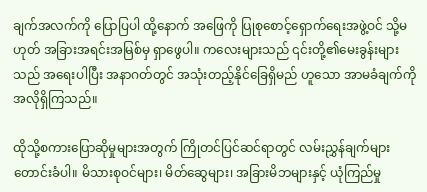ချက်အလက်ကို ပြောပြပါ ထို့နောက် အဖြေကို ပြုစုစောင့်ရှောက်ရေးအဖွဲ့ဝင် သို့မဟုတ် အခြားအရင်းအမြစ်မှ ရှာဖွေပါ။ ကလေးများသည် ၎င်းတို့၏မေးခွန်းများသည် အရေးပါပြီး အနာဂတ်တွင် အသုံးတည့်နိုင်ခြေရှိမည် ဟူသော အာမခံချက်ကို အလိုရှိကြသည်။

ထိုသို့စကားပြောဆိုမှုများအတွက် ကြိုတင်ပြင်ဆင်ရာတွင် လမ်းညွှန်ချက်များ တောင်းခံပါ။ မိသားစုဝင်များ၊ မိတ်ဆွေများ၊ အခြားမိဘများနှင့် ယုံကြည်မှု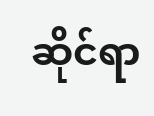ဆိုင်ရာ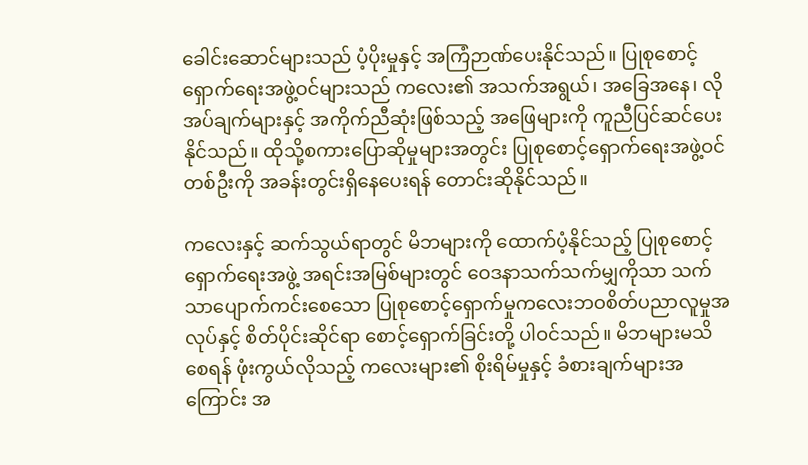ခေါင်းဆောင်များသည် ပံ့ပိုးမှုနှင့် အကြံဉာဏ်ပေးနိုင်သည်။ ပြုစုစောင့်ရှောက်ရေးအဖွဲ့ဝင်များသည် ကလေး၏ အသက်အရွယ်၊ အခြေအနေ၊ လိုအပ်ချက်များနှင့် အကိုက်ညီဆုံးဖြစ်သည့် အဖြေများကို ကူညီပြင်ဆင်ပေးနိုင်သည်။ ထိုသို့စကားပြောဆိုမှုများအတွင်း ပြုစုစောင့်ရှောက်ရေးအဖွဲ့ဝင်တစ်ဦးကို အခန်းတွင်းရှိနေပေးရန် တောင်းဆိုနိုင်သည်။

ကလေးနှင့် ဆက်သွယ်ရာတွင် မိဘများကို ထောက်ပံ့နိုင်သည့် ပြုစုစောင့်ရှောက်ရေးအဖွဲ့ အရင်းအမြစ်များတွင် ဝေဒနာသက်သက်မျှကိုသာ သက်သာပျောက်ကင်းစေသော ပြုစုစောင့်ရှောက်မှုကလေးဘဝစိတ်ပညာလူမှုအလုပ်နှင့် စိတ်ပိုင်းဆိုင်ရာ စောင့်ရှောက်ခြင်းတို့ ပါဝင်သည်။ မိဘများမသိစေရန် ဖုံးကွယ်လိုသည့် ကလေးများ၏ စိုးရိမ်မှုနှင့် ခံစားချက်များအကြောင်း အ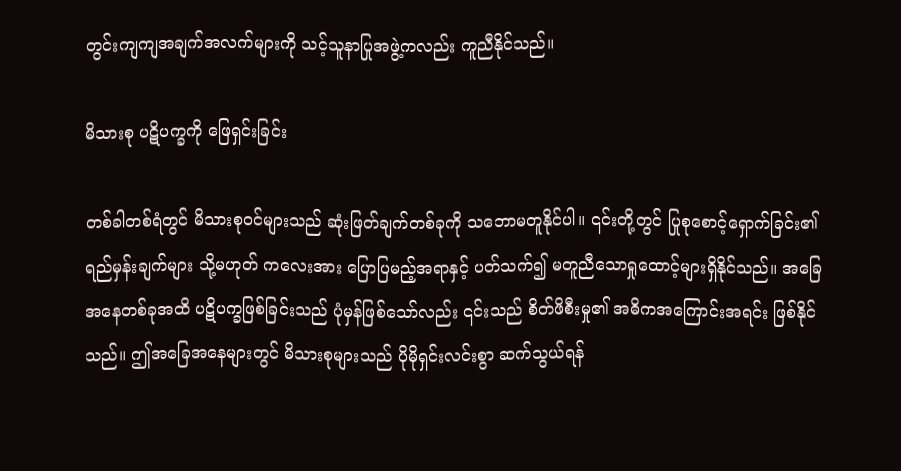တွင်းကျကျအချက်အလက်များကို သင့်သူနာပြုအဖွဲ့ကလည်း ကူညီနိုင်သည်။

မိသားစု ပဋိပက္ခကို ဖြေရှင်းခြင်း

တစ်ခါတစ်ရံတွင် မိသားစုဝင်များသည် ဆုံးဖြတ်ချက်တစ်ခုကို သဘောမတူနိုင်ပါ။ ၎င်းတို့တွင် ပြုစုစောင့်ရှောက်ခြင်း၏ ရည်မှန်းချက်များ သို့မဟုတ် ကလေးအား ပြောပြမည့်အရာနှင့် ပတ်သက်၍ မတူညီသောရှုထောင့်များရှိနိုင်သည်။ အခြေအနေတစ်ခုအထိ ပဋိပက္ခဖြစ်ခြင်းသည် ပုံမှန်ဖြစ်သော်လည်း ၎င်းသည် စိတ်ဖိစီးမှု၏ အဓိကအကြောင်းအရင်း ဖြစ်နိုင်သည်။ ဤအခြေအနေများတွင် မိသားစုများသည် ပိုမိုရှင်းလင်းစွာ ဆက်သွယ်ရန်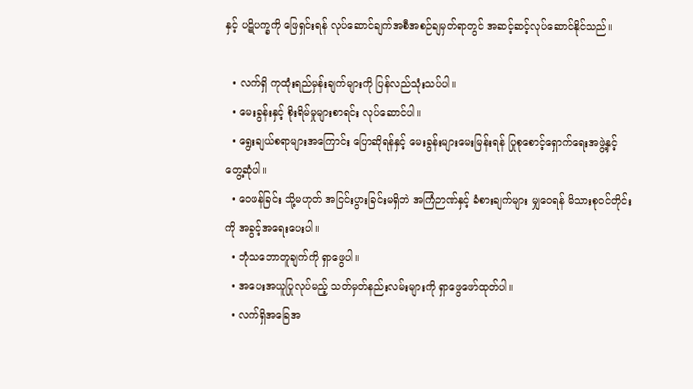နှင့် ပဋိပက္ခကို ဖြေရှင်းရန် လုပ်ဆောင်ချက်အစီအစဉ်ချမှတ်ရာတွင် အဆင့်ဆင့်လုပ်ဆောင်နိုင်သည်။

  • လက်ရှိ ကုထုံးရည်မှန်းချက်များကို ပြန်လည်သုံးသပ်ပါ။
  • မေးခွန်းနှင့် စိုးရိမ်မှုများစာရင်း လုပ်ဆောင်ပါ။
  • ရွေးချယ်စရာများအကြောင်း ပြောဆိုရန်နှင့် မေးခွန်းများမေးမြန်းရန် ပြုစုစောင့်ရှောက်ရေးအဖွဲ့နှင့် တွေ့ဆုံပါ။
  • ဝေဖန်ခြင်း သို့မဟုတ် အငြင်းပွားခြင်းမရှိဘဲ အကြံဉာဏ်နှင့် ခံစားချက်များ မျှဝေရန် မိသားစုဝင်တိုင်းကို အခွင့်အရေးပေးပါ။
  • ဘုံသဘောတူချက်ကို ရှာဖွေပါ။
  • အပေးအယူပြုလုပ်မည့် သတ်မှတ်နည်းလမ်းများကို ရှာဖွေဖော်ထုတ်ပါ။
  • လက်ရှိအခြေအ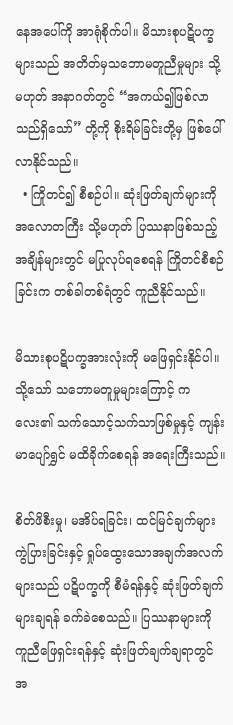နေအပေါ်ကို အာရုံစိုက်ပါ။ မိသားစုပဋိပက္ခများသည် အတိတ်မှသဘောမတူညီမှုများ သို့မဟုတ် အနာဂတ်တွင် “အကယ်၍ဖြစ်လာသည်ရှိသော်” တို့ကို စိုးရိမ်ခြင်းတို့မှ ဖြစ်ပေါ်လာနိုင်သည်။
  • ကြိုတင်၍ စီစဉ်ပါ။ ဆုံးဖြတ်ချက်များကို အလောတကြီး သို့မဟုတ် ပြဿနာဖြစ်သည့် အချိန်များတွင် မပြုလုပ်ရစေရန် ကြိုတင်စီစဉ်ခြင်းက တစ်ခါတစ်ရံတွင် ကူညီနိုင်သည်။

မိသားစုပဋိပက္ခအားလုံးကို မဖြေရှင်းနိုင်ပါ။ သို့သော် သဘောမတူမှုများကြောင့် ကလေး၏ သက်သောင့်သက်သာဖြစ်မှုနှင့် ကျန်းမာပျော်ရွှင် မထိခိုက်စေရန် အရေးကြီးသည်။

စိတ်ဖိစီးမှု၊ မအိပ်ရခြင်း၊ ထင်မြင်ချက်များ ကွဲပြားခြင်းနှင့် ရှုပ်ထွေးသောအချက်အလက်များသည် ပဋိပက္ခကို စီမံရန်နှင့် ဆုံးဖြတ်ချက်များချရန် ခက်ခဲစေသည်။ ပြဿနာများကို ကူညီဖြေရှင်းရန်နှင့် ဆုံးဖြတ်ချက်ချရာတွင် အ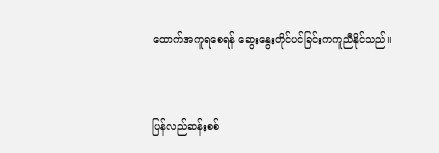ထောက်အကူရစေရန် ဆွေးနွေးတိုင်ပင်ခြင်းကကူညီနိုင်သည်။


ပြန်လည်ဆန်းစစ်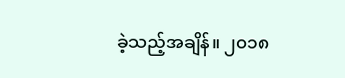ခဲ့သည့်အချိန်။ ၂၀၁၈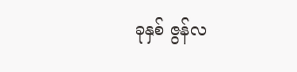ခုနှစ် ဇွန်လ